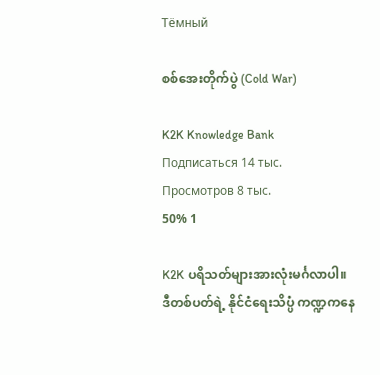Тёмный

စစ်အေးတိုက်ပွဲ (Cold War)

K2K Knowledge Bank
Подписаться 14 тыс.
Просмотров 8 тыс.
50% 1

K2K ပရိသတ်များအားလုံးမင်္ဂလာပါ။ ဒီတစ်ပတ်ရဲ့ နိုင်ငံရေးသိပ္ပံ ကဏ္ဍကနေ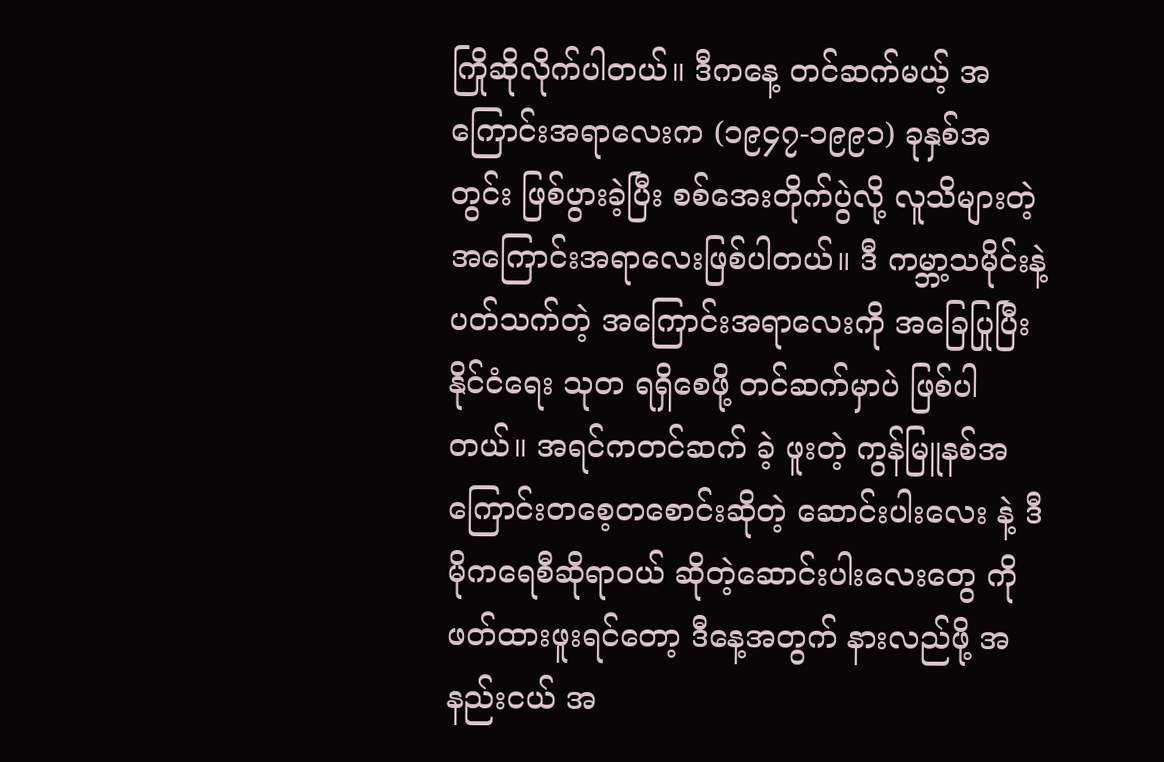ကြိုဆိုလိုက်ပါတယ်။ ဒီကနေ့ တင်ဆက်မယ့် အကြောင်းအရာလေးက (၁၉၄၇-၁၉၉၁) ခုနှစ်အတွင်း ဖြစ်ပွားခဲ့ပြီး စစ်အေးတိုက်ပွဲလို့ လူသိများတဲ့ အကြောင်းအရာလေးဖြစ်ပါတယ်။ ဒီ ကမ္ဘာ့သမိုင်းနဲ့ ပတ်သက်တဲ့ အကြောင်းအရာလေးကို အခြေပြုပြီး နိုင်ငံရေး သုတ ရရှိစေဖို့ တင်ဆက်မှာပဲ ဖြစ်ပါတယ်။ အရင်ကတင်ဆက် ခဲ့ ဖူးတဲ့ ကွန်မြူနစ်အကြောင်းတစေ့တစောင်းဆိုတဲ့ ဆောင်းပါးလေး နဲ့ ဒီမိုကရေစီဆိုရာဝယ် ဆိုတဲ့ဆောင်းပါးလေးတွေ ကို ဖတ်ထားဖူးရင်တော့ ဒီနေ့အတွက် နားလည်ဖို့ အနည်းငယ် အ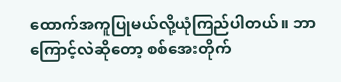ထောက်အကူပြုမယ်လို့ယုံကြည်ပါတယ်။ ဘာကြောင့်လဲဆိုတော့ စစ်အေးတိုက်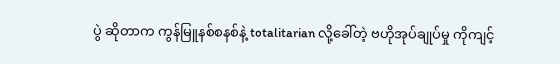ပွဲ ဆိုတာက ကွန်မြူနစ်စနစ်နဲ့ totalitarian လို့ခေါ်တဲ့ ဗဟိုအုပ်ချုပ်မှု ကိုကျင့်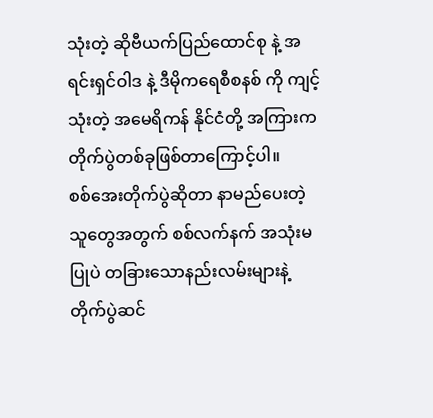သုံးတဲ့ ဆိုဗီယက်ပြည်ထောင်စု နဲ့ အရင်းရှင်ဝါဒ နဲ့ ဒီမိုကရေစီစနစ် ကို ကျင့်သုံးတဲ့ အမေရိကန် နိုင်ငံတို့ အကြားက တိုက်ပွဲတစ်ခုဖြစ်တာကြောင့်ပါ။
စစ်အေးတိုက်ပွဲဆိုတာ နာမည်ပေးတဲ့ သူတွေအတွက် စစ်လက်နက် အသုံးမပြုပဲ တခြားသောနည်းလမ်းများနဲ့ တိုက်ပွဲဆင်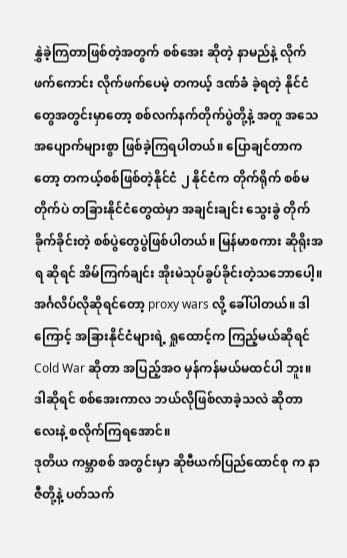နွှဲခဲ့ကြတာဖြစ်တဲ့အတွက် စစ်အေး ဆိုတဲ့ နာမည်နဲ့ လိုက်ဖက်ကောင်း လိုက်ဖက်ပေမဲ့ တကယ့် ဒဏ်ခံ ခဲ့ရတဲ့ နိုင်ငံတွေအတွင်းမှာတော့ စစ်လက်နက်တိုက်ပွဲတို့နဲ့ အတူ အသေအပျောက်များစွာ ဖြစ်ခဲ့ကြရပါတယ်။ ပြောချင်တာကတော့ တကယ့်စစ်ဖြစ်တဲ့နိုင်ငံ ၂ နိုင်ငံက တိုက်ရိုက် စစ်မတိုက်ပဲ တခြားနိုင်ငံတွေထဲမှာ အချင်းချင်း သွေးခွဲ တိုက်ခိုက်ခိုင်းတဲ့ စစ်ပွဲတွေပွဲဖြစ်ပါတယ်။ မြန်မာစကား ဆိုရိုးအရ ဆိုရင် အိမ်ကြက်ချင်း အိုးမဲသုပ်ခွပ်ခိုင်းတဲ့သဘောပေါ့။ အင်္ဂလိပ်လိုဆိုရင်တော့ proxy wars လို့ ခေါ်ပါတယ်။ ဒါကြောင့် အခြားနိုင်ငံများရဲ့ ရှုထောင့်က ကြည့်မယ်ဆိုရင် Cold War ဆိုတာ အပြည့်အဝ မှန်ကန်မယ်မထင်ပါ ဘူး။ ဒါဆိုရင် စစ်အေးကာလ ဘယ်လိုဖြစ်လာခဲ့သလဲ ဆိုတာလေးနဲ့ စလိုက်ကြရအောင်။
ဒုတိယ ကမ္ဘာစစ် အတွင်းမှာ ဆိုဗီယက်ပြည်ထောင်စု က နာဇီတို့နဲ့ ပတ်သက်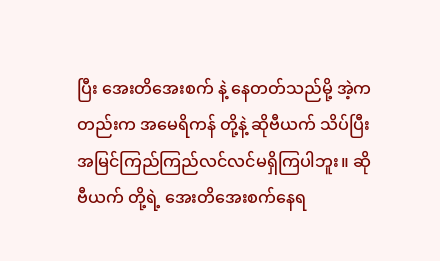ပြီး အေးတိအေးစက် နဲ့ နေတတ်သည်မို့ အဲ့ကတည်းက အမေရိကန် တို့နဲ့ ဆိုဗီယက် သိပ်ပြီး အမြင်ကြည်ကြည်လင်လင်မရှိကြပါဘူး။ ဆိုဗီယက် တို့ရဲ့ အေးတိအေးစက်နေရ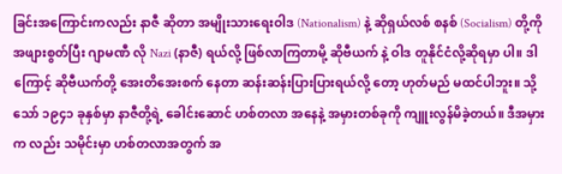ခြင်းအကြောင်းကလည်း နာဇီ ဆိုတာ အမျိုးသားရေးဝါဒ (Nationalism) နဲ့ ဆိုရှယ်လစ် စနစ် (Socialism) တို့ကို အဖျားစွတ်ပြီး ဂျာမဏီ လို Nazi (နာဇီ) ရယ်လို့ ဖြစ်လာကြတာမို့ ဆိုဗီယက် နဲ့ ဝါဒ တူနိုင်ငံလို့ဆိုရမှာ ပါ။ ဒါကြောင့် ဆိုဗီယက်တို့ အေးတိအေးစက် နေတာ ဆန်းဆန်းပြားပြားရယ်လို့ တော့ ဟုတ်မည် မထင်ပါဘူး။ သို့သော် ၁၉၄၁ ခုနှစ်မှာ နာဇီတို့ရဲ့ ခေါင်းဆောင် ဟစ်တလာ အနေနဲ့ အမှားတစ်ခုကို ကျူးလွန်မိခဲ့တယ်။ ဒီအမှားက လည်း သမိုင်းမှာ ဟစ်တလာအတွက် အ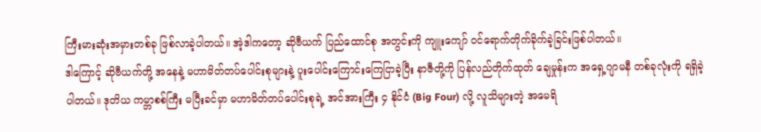ကြီးမားဆုံးအမှားတစ်ခု ဖြစ်လာခဲ့ပါတယ်။ အဲ့ဒါကတော့ ဆိုဗီယက် ပြည်ထောင်စု အတွင်းကို ကျူးကျော် ဝင်ရောက်တိုက်ခိုက်ခဲ့ခြင်းဖြစ်ပါတယ်။
ဒါကြောင့် ဆိုဗီယက်တို့ အနေနဲ့ မဟာမိတ်တပ်ပေါင်းစုများနဲ့ ပူးပေါင်းကြောင်းကြေငြာခဲ့ပြီး နာဇီတို့ကို ပြန်လည်တိုက်ထုတ် ချေမှုန်းက အရှေ့ဂျာမနီ တစ်ခုလုံးကို ရရှိခဲ့ပါတယ်။ ဒုတိယ ကမ္ဘာစစ်ကြီး မပြီးခင်မှာ မဟာမိတ်တပ်ပေါင်းစုရဲ့ အင်အားကြီး ၄ နိုင်ငံ (Big Four) လို့ လူသိများတဲ့ အမေရိ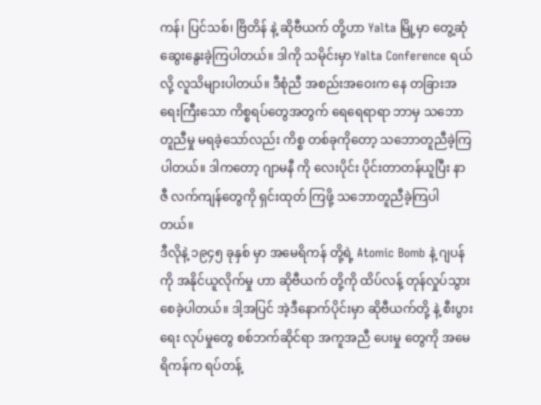ကန်၊ ပြင်သစ်၊ ဗြိတိန် နဲ့ ဆိုဗီယက် တို့ဟာ Yalta မြို့မှာ တွေ့ဆုံဆွေးနွေးခဲ့ကြပါတယ်။ ဒါကို သမိုင်းမှာ Yalta Conference ရယ်လို့ လူသိများပါတယ်။ ဒီစုံညီ အစည်းအဝေးက နေ တခြားအရေးကြီးသော ကိစ္စရပ်တွေအတွက် ရေရေရာရာ ဘာမှ သဘောတူညီမှု မရခဲ့သော်လည်း ကိစ္စ တစ်ခုကိုတော့ သဘောတူညီခဲ့ကြပါတယ်။ ဒါကတော့ ဂျာမနီ ကို လေးပိုင်း ပိုင်းတာတန်ယူပြီး နာဇီ လက်ကျန်တွေကို ရှင်းထုတ် ကြဖို့ သဘောတူညီခဲ့ကြပါတယ်။
ဒီလိုနဲ့ ၁၉၄၅ ခုနှစ် မှာ အမေရိကန် တို့ရဲ့ Atomic Bomb နဲ့ ဂျပန် ကို အနိုင်ယူလိုက်မှု ဟာ ဆိုဗီယက် တို့ကို ထိပ်လန့် တုန်လှုပ်သွားစေခဲ့ပါတယ်။ ဒါ့အပြင် အဲ့ဒီနောက်ပိုင်းမှာ ဆိုဗီယက်တို့ နဲ့ စီးပွားရေး လုပ်မှုတွေ စစ်ဘက်ဆိုင်ရာ အကူအညီ ပေးမှု တွေကို အမေရိကန်က ရပ်တန့်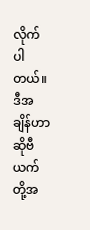လိုက်ပါတယ်။ ဒီအချိန်ဟာ ဆိုဗီယက်တို့အ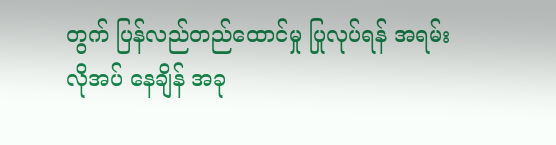တွက် ပြန်လည်တည်ထောင်မှု ပြုလုပ်ရန် အရမ်း လိုအပ် နေချိန် အခု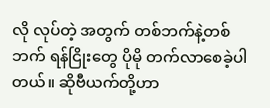လို လုပ်တဲ့ အတွက် တစ်ဘက်နဲ့တစ်ဘက် ရန်ငြိုးတွေ ပိုမို တက်လာစေခဲ့ပါတယ်။ ဆိုဗီယက်တို့ဟာ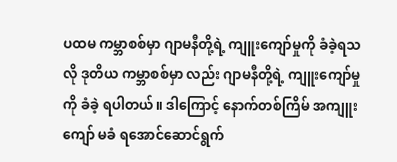ပထမ ကမ္ဘာစစ်မှာ ဂျာမနီတို့ရဲ့ ကျူးကျော်မှုကို ခံခဲ့ရသလို ဒုတိယ ကမ္ဘာစစ်မှာ လည်း ဂျာမနီတို့ရဲ့ ကျူးကျော်မှု ကို ခံခဲ့ ရပါတယ်။ ဒါကြောင့် နောက်တစ်ကြိမ် အကျူးကျော် မခံ ရအောင်ဆောင်ရွက်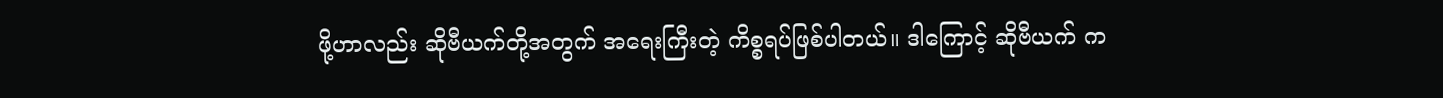ဖို့ဟာလည်း ဆိုဗီယက်တို့အတွက် အရေးကြီးတဲ့ ကိစ္စရပ်ဖြစ်ပါတယ်။ ဒါကြောင့် ဆိုဗီယက် က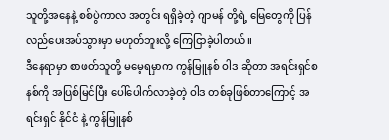သူတို့အနေနဲ့ စစ်ပွဲကာလ အတွင်း ရရှိခဲ့တဲ့ ဂျာမန် တို့ရဲ့ မြေတွေကို ပြန်လည်ပေးအပ်သွားမှာ မဟုတ်ဘူးလို့ ကြေငြာခဲ့ပါတယ်။
ဒီနေရာမှာ စာဖတ်သူတို့ မမေ့ရမှာက ကွန်မြူနစ် ဝါဒ ဆိုတာ အရင်းရှင်စနစ်ကို အပြစ်မြင်ပြီး ပေါ်ပေါက်လာခဲ့တဲ့ ဝါဒ တစ်ခုဖြစ်တာကြောင့် အရင်းရှင် နိုင်ငံ နဲ့ ကွန်မြူနစ်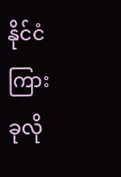နိုင်ငံ ကြား ခုလို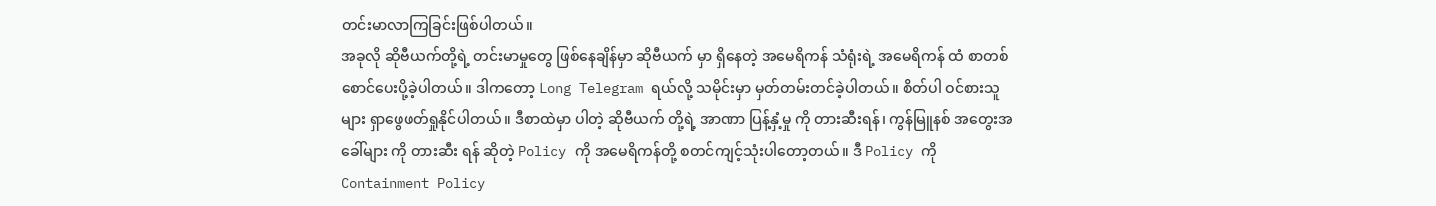တင်းမာလာကြခြင်းဖြစ်ပါတယ်။
အခုလို ဆိုဗီယက်တို့ရဲ့ တင်းမာမှုတွေ ဖြစ်နေချိန်မှာ ဆိုဗီယက် မှာ ရှိနေတဲ့ အမေရိကန် သံရုံးရဲ့ အမေရိကန် ထံ စာတစ်စောင်ပေးပို့ခဲ့ပါတယ်။ ဒါကတော့ Long Telegram ရယ်လို့ သမိုင်းမှာ မှတ်တမ်းတင်ခဲ့ပါတယ်။ စိတ်ပါ ဝင်စားသူများ ရှာဖွေဖတ်ရှုနိုင်ပါတယ်။ ဒီစာထဲမှာ ပါတဲ့ ဆိုဗီယက် တို့ရဲ့ အာဏာ ပြန့်နှံ့မှု ကို တားဆီးရန်၊ ကွန်မြူနစ် အတွေးအခေါ်များ ကို တားဆီး ရန် ဆိုတဲ့ Policy ကို အမေရိကန်တို့ စတင်ကျင့်သုံးပါတော့တယ်။ ဒီ Policy ကို Containment Policy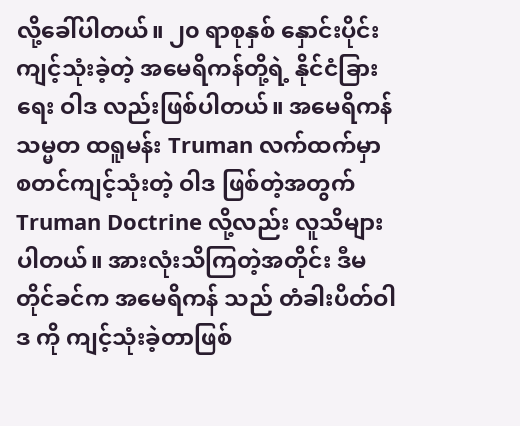လို့ခေါ်ပါတယ်။ ၂၀ ရာစုနှစ် နှောင်းပိုင်းကျင့်သုံးခဲ့တဲ့ အမေရိကန်တို့ရဲ့ နိုင်ငံခြားရေး ဝါဒ လည်းဖြစ်ပါတယ်။ အမေရိကန် သမ္မတ ထရူမန်း Truman လက်ထက်မှာ စတင်ကျင့်သုံးတဲ့ ဝါဒ ဖြစ်တဲ့အတွက် Truman Doctrine လို့လည်း လူသိများပါတယ်။ အားလုံးသိကြတဲ့အတိုင်း ဒီမတိုင်ခင်က အမေရိကန် သည် တံခါးပိတ်ဝါဒ ကို ကျင့်သုံးခဲ့တာဖြစ်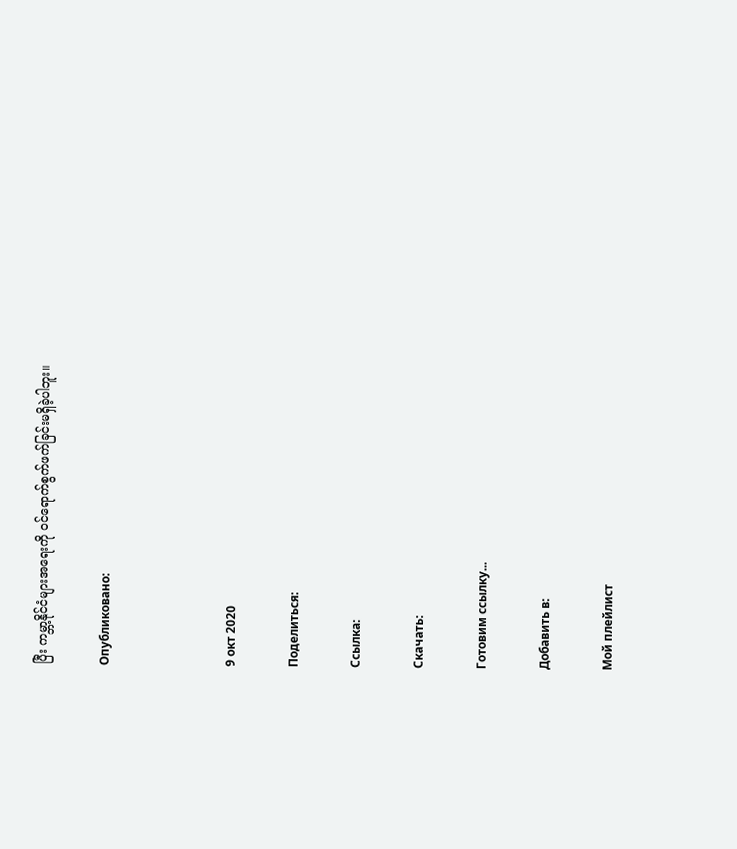ပြီး ကမ္ဘာ့နိုင်ငံများအရေးကို ဝင်ရောက်စွက်ဖက်ခြင်းမရှိခဲ့ပါဘူး။

Опубликовано:



9 окт 2020

Поделиться:

Ссылка:

Скачать:

Готовим ссылку...

Добавить в:

Мой плейлист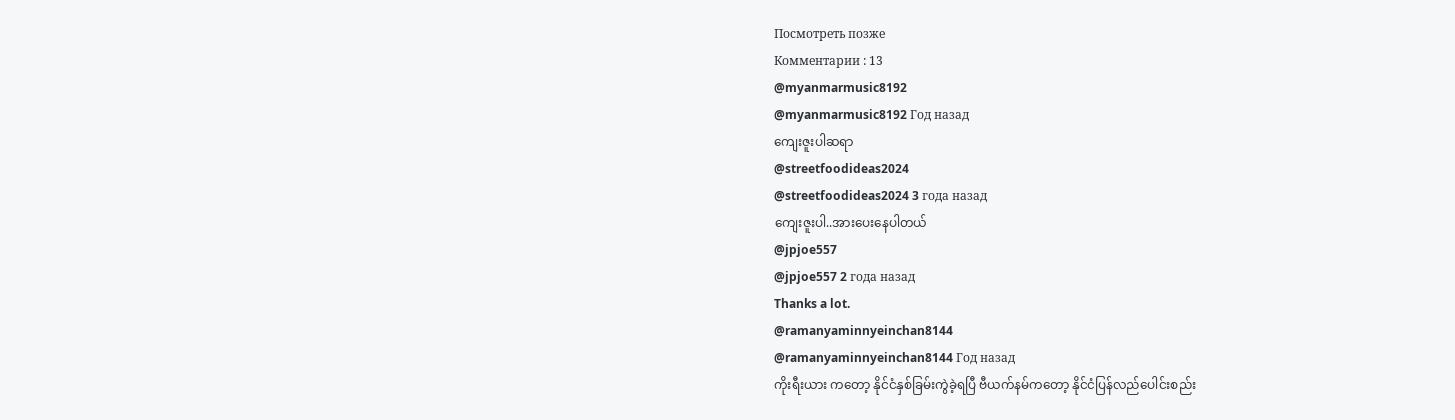Посмотреть позже
Комментарии : 13
@myanmarmusic8192
@myanmarmusic8192 Год назад
ကျေးဇူးပါဆရာ
@streetfoodideas2024
@streetfoodideas2024 3 года назад
ကျေးဇူးပါ..အားပေးနေပါတယ်
@jpjoe557
@jpjoe557 2 года назад
Thanks a lot.
@ramanyaminnyeinchan8144
@ramanyaminnyeinchan8144 Год назад
ကိုးရီးယား ကတော့ နိုင်ငံနှစ်ခြမ်းကွဲခဲ့ရပြီ ဗီယက်နမ်ကတော့ နိုင်ငံပြန်လည်ပေါင်းစည်း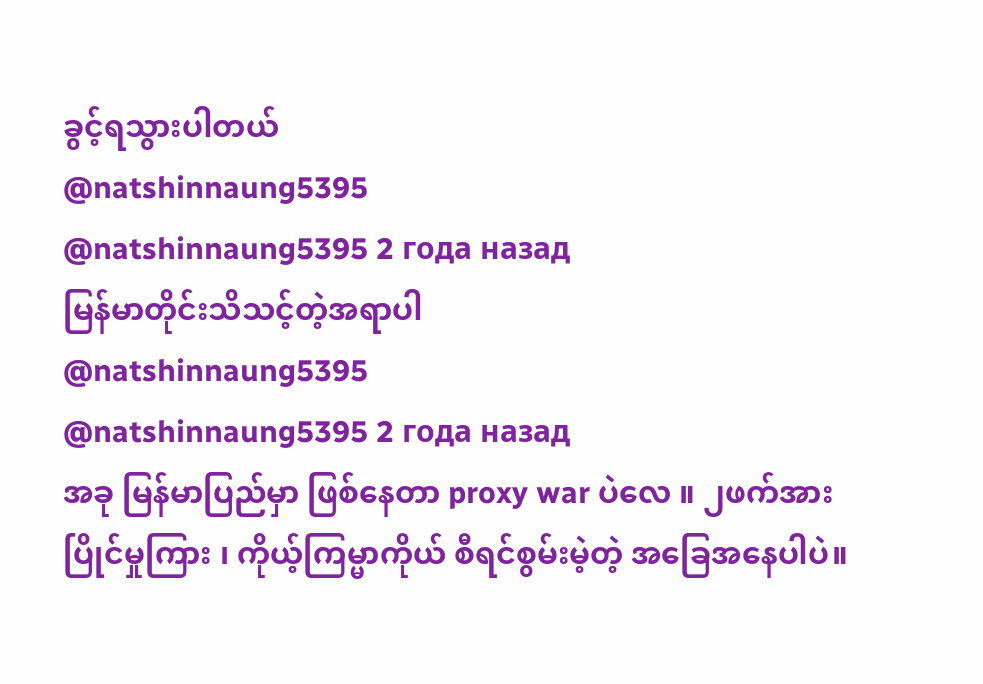ခွင့်ရသွားပါတယ်
@natshinnaung5395
@natshinnaung5395 2 года назад
မြန်မာတိုင်းသိသင့်တဲ့အရာပါ
@natshinnaung5395
@natshinnaung5395 2 года назад
အခု မြန်မာပြည်မှာ ဖြစ်နေတာ proxy war ပဲလေ ။ ၂ဖက်အားပြိုင်မှုကြား ၊ ကိုယ့်ကြမ္မာကိုယ် စီရင်စွမ်းမဲ့တဲ့ အခြေအနေပါပဲ။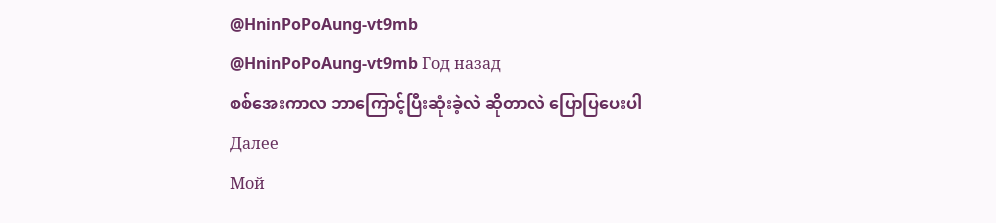@HninPoPoAung-vt9mb
@HninPoPoAung-vt9mb Год назад
စစ်အေးကာလ ဘာကြောင့်ပြီးဆုံးခဲ့လဲ ဆိုတာလဲ ပြောပြပေးပါ
Далее
Мой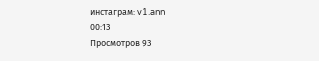инстаграм: v1.ann
00:13
Просмотров 93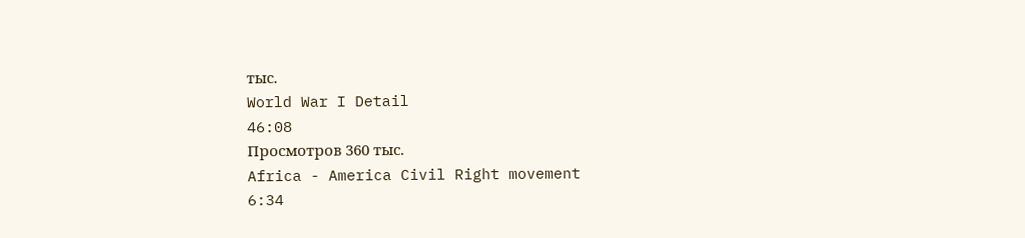тыс.
World War I Detail
46:08
Просмотров 360 тыс.
Africa - America Civil Right movement
6:34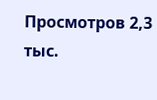Просмотров 2,3 тыс.